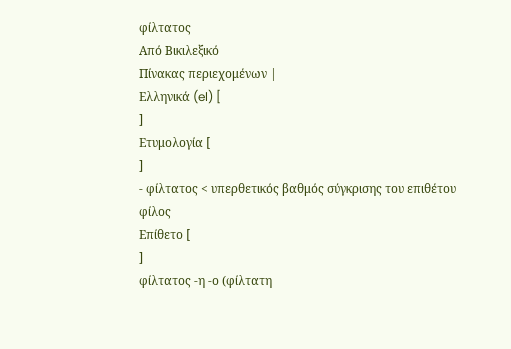φίλτατος
Από Βικιλεξικό
Πίνακας περιεχομένων |
Ελληνικά (el) [
]
Ετυμολογία [
]
- φίλτατος < υπερθετικός βαθμός σύγκρισης του επιθέτου φίλος
Επίθετο [
]
φίλτατος -η -ο (φίλτατη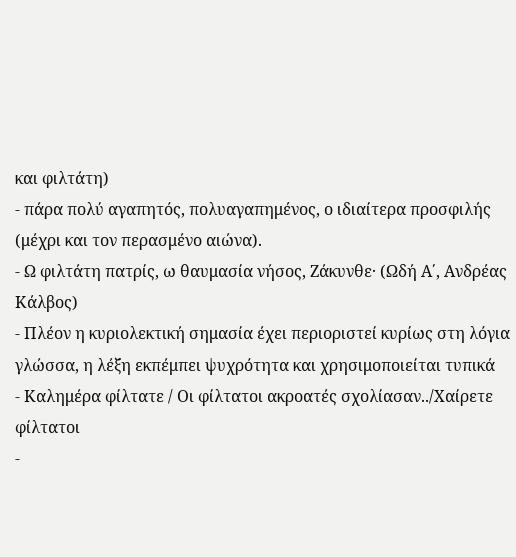και φιλτάτη)
- πάρα πολύ αγαπητός, πολυαγαπημένος, ο ιδιαίτερα προσφιλής (μέχρι και τον περασμένο αιώνα).
- Ω φιλτάτη πατρίς, ω θαυμασία νήσος, Zάκυνθε· (Ωδή Α΄, Ανδρέας Κάλβος)
- Πλέον η κυριολεκτική σημασία έχει περιοριστεί κυρίως στη λόγια γλώσσα, η λέξη εκπέμπει ψυχρότητα και χρησιμοποιείται τυπικά
- Καλημέρα φίλτατε / Οι φίλτατοι ακροατές σχολίασαν../Χαίρετε φίλτατοι
-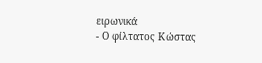ειρωνικά
- Ο φίλτατος Κώστας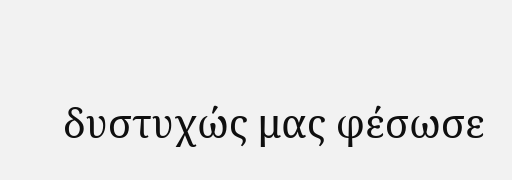δυστυχώς μας φέσωσε